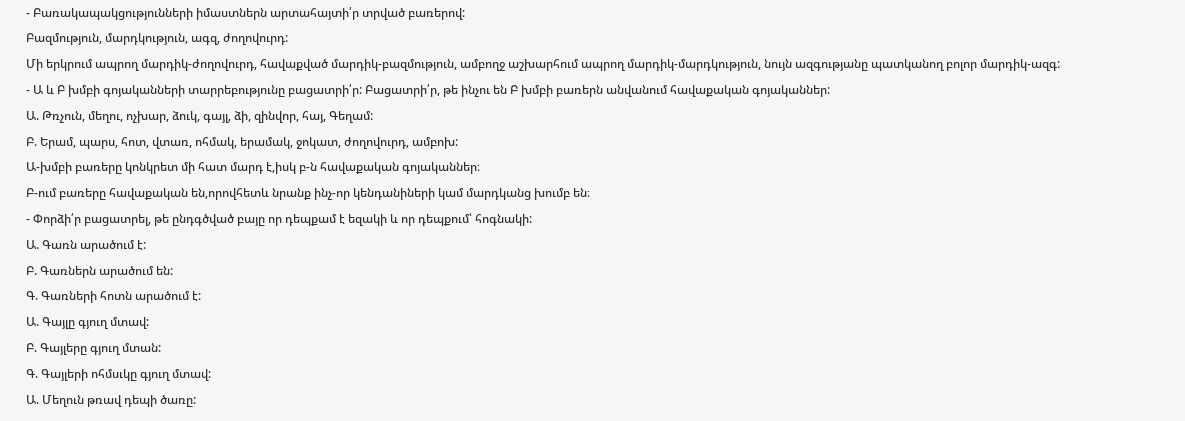- Բառակապակցությունների իմաստներն արտահայտի՛ր տրված բառերով:
Բազմություն, մարդկություն, ագզ, ժողովուրդ:
Մի երկրում ապրող մարդիկ-ժողովուրդ, հավաքված մարդիկ-բազմություն, ամբողջ աշխարհում ապրող մարդիկ-մարդկություն, նույն ազգությանը պատկանող բոլոր մարդիկ-ազգ:
- Ա և Բ խմբի գոյականների տարրեբությունը բացատրի՛ր: Բացատրի՛ր, թե ինչու են Բ խմբի բառերն անվանում հավաքական գոյականներ:
Ա. Թռչուն, մեղու, ոչխար, ձուկ, գայլ, ձի, զինվոր, հայ, Գեղամ:
Բ. Երամ, պարս, հոտ, վտառ, ոհմակ, երամակ, ջոկատ, ժողովուրդ, ամբոխ:
Ա-խմբի բառերը կոնկրետ մի հատ մարդ է,իսկ բ-ն հավաքական գոյականներ։
Բ-ում բառերը հավաքական են,որովհետև նրանք ինչ-որ կենդանիների կամ մարդկանց խումբ են։
- Փորձի՛ր բացատրել, թե ընդգծված բայը որ դեպքամ է եզակի և որ դեպքում՝ հոգնակի:
Ա. Գառն արածում է:
Բ. Գառներն արածում են:
Գ. Գառների հոտն արածում է:
Ա. Գայլը գյուղ մտավ:
Բ. Գայլերը գյուղ մտան:
Գ. Գայլերի ոհմսւկը գյուղ մտավ:
Ա. Մեղուն թռավ դեպի ծառը: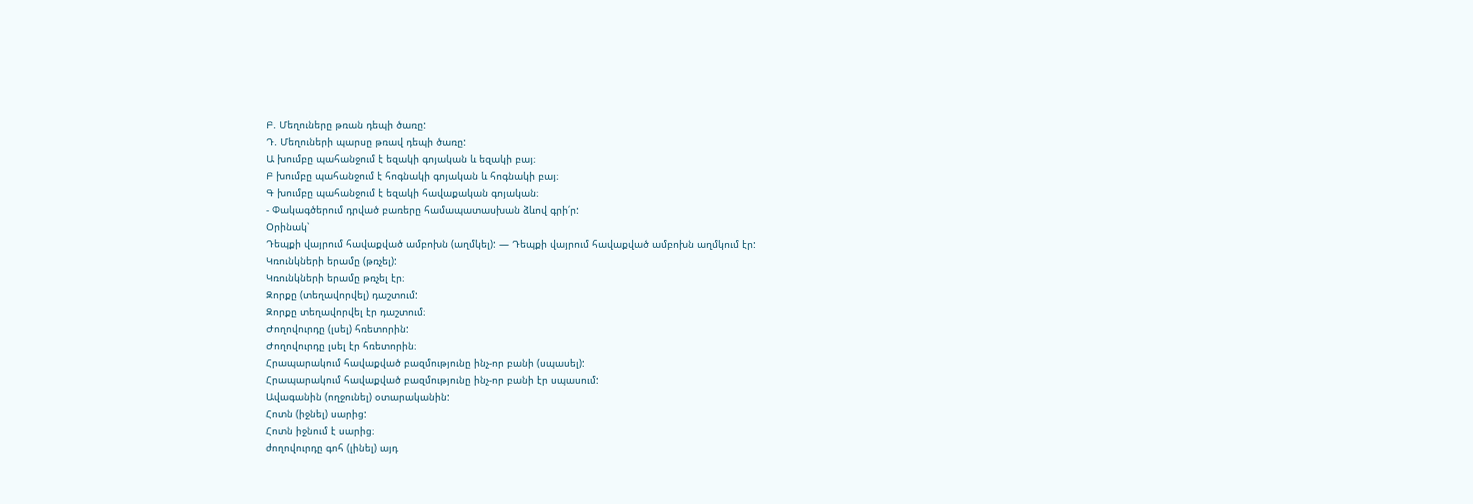Բ. Մեղուները թռան դեպի ծառը:
Դ. Մեղուների պարսը թռավ դեպի ծառը:
Ա խումբը պահանջում է եզակի գոյական և եզակի բայ։
Բ խումբը պահանջում է հոգնակի գոյական և հոգնակի բայ։
Գ խումբը պահանջում է եզակի հավաքական գոյական։
- Փակագծերում դրված բառերը համապատասխան ձևով գրի՛ր:
Օրինակ՝
Դեպքի վայրում հավաքված ամբոխն (աղմկել): — Դեպքի վայրում հավաքված ամբոխն աղմկում էր:
Կռունկների երամը (թռչել):
Կռունկների երամը թռչել էր։
Զորքը (տեղավորվել) դաշտում:
Զորքը տեղավորվել էր դաշտում։
Ժողովուրդը (լսել) հռետորին:
Ժողովուրդը լսել էր հռետորին։
Հրապարակում հավաքված բազմությունը ինչ-որ բանի (սպասել):
Հրապարակում հավաքված բազմությունը ինչ-որ բանի էր սպասում:
Ավագանին (ողջունել) օտարականին:
Հոտն (իջնել) սարից:
Հոտն իջնում է սարից։
ժողովուրդը գոհ (լինել) այդ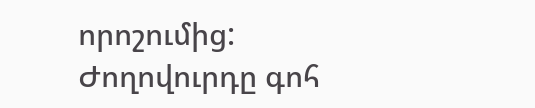որոշումից:
Ժողովուրդը գոհ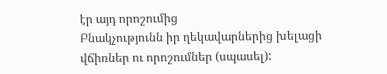էր այդ որոշումից
Բնակչությունն իր ղեկավարներից խելացի վճիռներ ու որոշումներ (սպասել):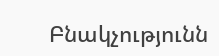Բնակչությունն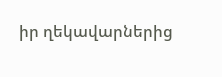իր ղեկավարներից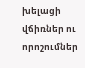խելացի վճիռներ ու որոշումներ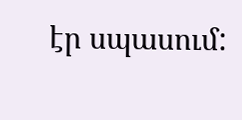էր սպասում: